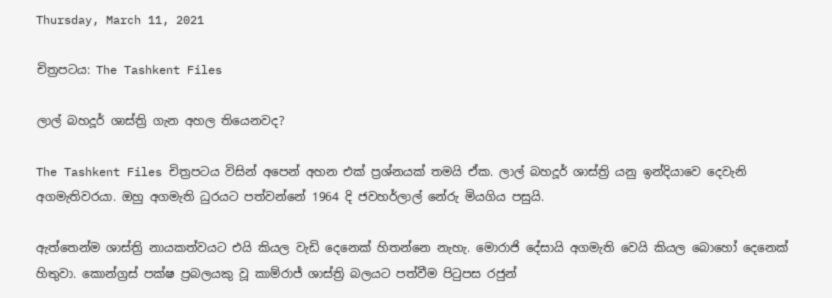Thursday, March 11, 2021

චිත්‍රපටය: The Tashkent Files

ලාල් බහදූර් ශාස්ත්‍රි ගැන අහල තියෙනවද?

The Tashkent Files චිත්‍රපටය විසින් අපෙන් අහන එක් ප්‍රශ්නයක් තමයි ඒක. ලාල් බහදූර් ශාස්ත්‍රි යනු ඉන්දියාවෙ දෙවැනි අගමැතිවරයා. ඔහු අගමැති ධුරයට පත්වන්නේ 1964 දි ජවහර්ලාල් නේරු මියගිය පසුයි.

ඇත්තෙන්ම ශාස්ත්‍රි නායකත්වයට එයි කියල වැඩි දෙනෙක් හිතන්නෙ නැහැ. මොරාජි දේසායි අගමැති වෙයි කියල බොහෝ දෙනෙක් හිතුවා. කොන්ග්‍රස් පක්ෂ ප්‍රබලයකු වූ කාම්රාජ් ශාස්ත්‍රි බලයට පත්වීම පිටුපස රජුන්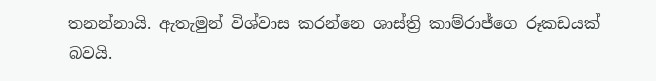තනන්නායි. ඇතැමුන් විශ්වාස කරන්නෙ ශාස්ත්‍රි කාම්රාජ්ගෙ රූකඩයක් බවයි.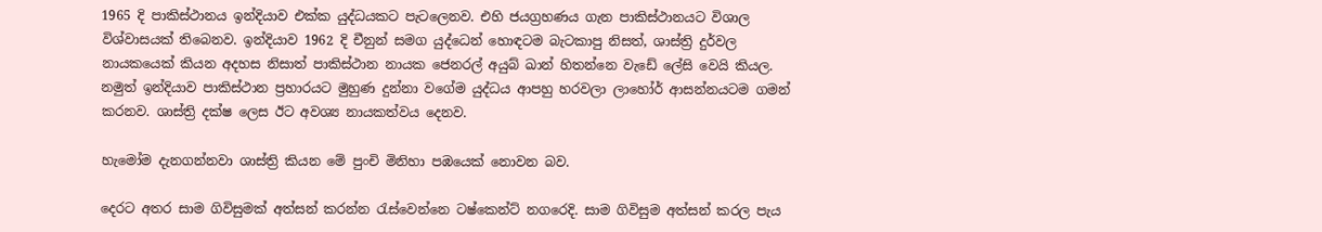1965 දි පාකිස්ථානය ඉන්දියාව එක්ක යුද්ධයකට පැටලෙනව. එහි ජයග්‍රහණය ගැන පාකිස්ථානයට විශාල විශ්වාසයක් තිබෙනව. ඉන්දියාව 1962 දි චීනුන් සමග යුද්ධෙන් හොඳටම බැටකාපු නිසත්, ශාස්ත්‍රි දුර්වල නායකයෙක් කියන අදහස නිසාත් පාකිස්ථාන නායක ජෙනරල් අයුබ් ඛාන් හිතන්නෙ වැඩේ ලේසි වෙයි කියල. නමුත් ඉන්දියාව පාකිස්ථාන ප්‍රහාරයට මුහුණ දුන්නා වගේම යුද්ධය ආපහු හරවලා ලාහෝර් ආසන්නයටම ගමන් කරනව. ශාස්ත්‍රි දක්ෂ ලෙස ඊට අවශ්‍ය නායකත්වය දෙනව.

හැමෝම දැනගන්නවා ශාස්ත්‍රි කියන මේ පුංචි මිනිහා පඹයෙක් නොවන බව.

දෙරට අතර සාම ගිවිසුමක් අත්සන් කරන්න රැස්වෙන්නෙ ටෂ්කෙන්ට් නගරෙදි. සාම ගිවිසුම අත්සන් කරල පැය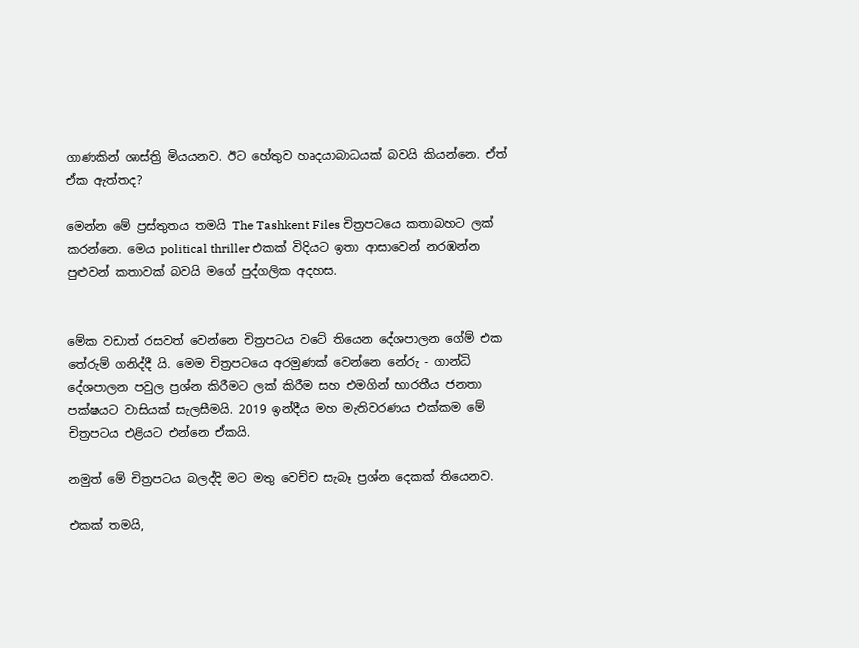ගාණකින් ශාස්ත්‍රි මියයනව. ඊට හේතුව හෘදයාබාධයක් බවයි කියන්නෙ. ඒත් ඒක ඇත්තද?

මෙන්න මේ ප්‍රස්තුතය තමයි The Tashkent Files චිත්‍රපටයෙ කතාබහට ලක් කරන්නෙ. මෙය political thriller එකක් විදියට ඉතා ආසාවෙන් නරඹන්න පුළුවන් කතාවක් බවයි මගේ පුද්ගලික අදහස.


මේක වඩාත් රසවත් වෙන්නෙ චිත්‍රපටය වටේ තියෙන දේශපාලන ගේම් එක තේරුම් ගනිද්දී යි. මෙම චිත්‍රපටයෙ අරමුණක් වෙන්නෙ නේරු - ගාන්ධි දේශපාලන පවුල ප්‍රශ්න කිරීමට ලක් කිරීම සහ එමගින් භාරතීය ජනතා පක්ෂයට වාසියක් සැලසීමයි. 2019 ඉන්දීය මහ මැතිවරණය එක්කම මේ චිත්‍රපටය එළියට එන්නෙ ඒකයි.

නමුත් මේ චිත්‍රපටය බලද්දි මට මතු වෙච්ච සැබෑ ප්‍රශ්න දෙකක් තියෙනව.

එකක් තමයි,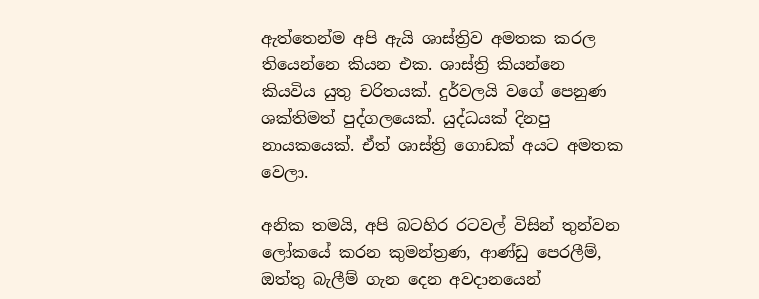ඇත්තෙන්ම අපි ඇයි ශාස්ත්‍රිව අමතක කරල තියෙන්නෙ කියන එක. ශාස්ත්‍රි කියන්නෙ කියවිය යුතු චරිතයක්. දුර්වලයි වගේ පෙනුණ ශක්තිමත් පුද්ගලයෙක්. යුද්ධයක් දිනපු නායකයෙක්. ඒත් ශාස්ත්‍රි ගොඩක් අයට අමතක වෙලා.

අනික තමයි, අපි බටහිර රටවල් විසින් තුන්වන ලෝකයේ කරන කුමන්ත්‍රණ, ආණ්ඩු පෙරලීම්, ඔත්තු බැලීම් ගැන දෙන අවදානයෙන්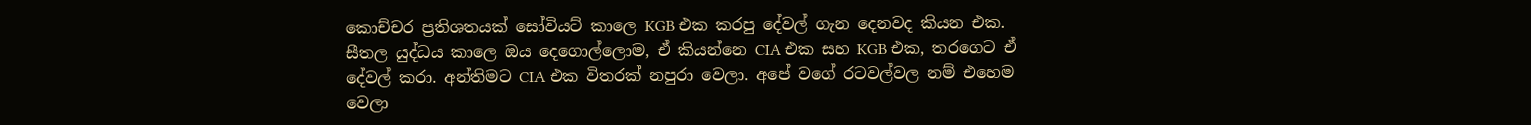කොච්චර ප්‍රතිශතයක් සෝවියට් කාලෙ KGB එක කරපු දේවල් ගැන දෙනවද කියන එක. සීතල යුද්ධය කාලෙ ඔය දෙගොල්ලොම, ඒ කියන්නෙ CIA එක සහ KGB එක, තරගෙට ඒ දේවල් කරා. අන්තිමට CIA එක විතරක් නපුරා වෙලා. අපේ වගේ රටවල්වල නම් එහෙම වෙලා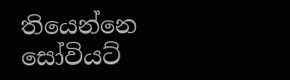තියෙන්නෙ සෝවියට්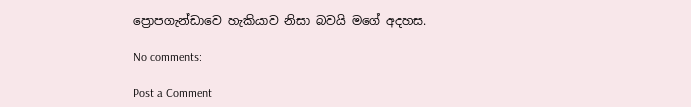ප්‍රොපගැන්ඩාවෙ හැකියාව නිසා බවයි මගේ අදහස.

No comments:

Post a Comment